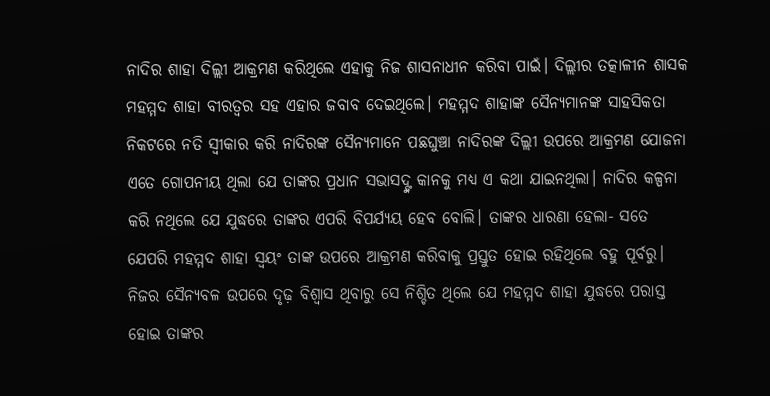ନାଦିର ଶାହା ଦିଲ୍ଲୀ ଆକ୍ରମଣ କରିଥିଲେ ଏହାକୁ ନିଜ ଶାସନାଧୀନ କରିବା ପାଇଁ। ଦିଲ୍ଲୀର ତତ୍କାଳୀନ ଶାସକ ମହମ୍ମଦ ଶାହା ବୀରତ୍ବର ସହ ଏହାର ଜବାବ ଦେଇଥିଲେ। ମହମ୍ମଦ ଶାହାଙ୍କ ସୈନ୍ୟମାନଙ୍କ ସାହସିକତା ନିକଟରେ ନତି ସ୍ବୀକାର କରି ନାଦିରଙ୍କ ସୈନ୍ୟମାନେ ପଛଘୁଞ୍ଚା ନାଦିରଙ୍କ ଦିଲ୍ଲୀ ଉପରେ ଆକ୍ରମଣ ଯୋଜନା ଏତେ ଗୋପନୀୟ ଥିଲା ଯେ ତାଙ୍କର ପ୍ରଧାନ ସଭାସଦ୍ଙ୍କ କାନକୁ ମଧ୍ୟ ଏ କଥା ଯାଇନଥିଲା। ନାଦିର କଳ୍ପନା କରି ନଥିଲେ ଯେ ଯୁଦ୍ଧରେ ତାଙ୍କର ଏପରି ବିପର୍ଯ୍ୟୟ ହେବ ବୋଲି। ତାଙ୍କର ଧାରଣା ହେଲା- ସତେ ଯେପରି ମହମ୍ମଦ ଶାହା ସ୍ବୟଂ ତାଙ୍କ ଉପରେ ଆକ୍ରମଣ କରିବାକୁ ପ୍ରସ୍ତୁତ ହୋଇ ରହିଥିଲେ ବହୁ ପୂର୍ବରୁ। ନିଜର ସୈନ୍ୟବଳ ଉପରେ ଦୃଢ଼ ବିଶ୍ବାସ ଥିବାରୁ ସେ ନିଶ୍ଚିତ ଥିଲେ ଯେ ମହମ୍ମଦ ଶାହା ଯୁଦ୍ଧରେ ପରାସ୍ତ ହୋଇ ତାଙ୍କର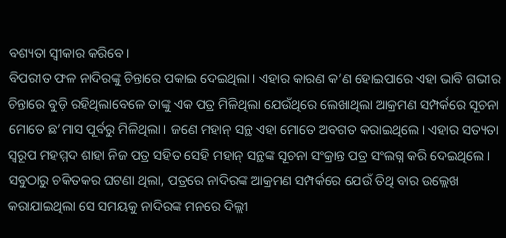ବଶ୍ୟତା ସ୍ବୀକାର କରିବେ।
ବିପରୀତ ଫଳ ନାଦିରଙ୍କୁ ଚିନ୍ତାରେ ପକାଇ ଦେଇଥିଲା। ଏହାର କାରଣ କ’ଣ ହୋଇପାରେ ଏହା ଭାବି ଗଭୀର ଚିନ୍ତାରେ ବୁଡ଼ି ରହିଥିଲାବେଳେ ତାଙ୍କୁ ଏକ ପତ୍ର ମିଳିଥିଲା ଯେଉଁଥିରେ ଲେଖାଥିଲା ଆକ୍ରମଣ ସମ୍ପର୍କରେ ସୂଚନା ମୋତେ ଛ’ମାସ ପୂର୍ବରୁ ମିଳିଥିଲା। ଜଣେ ମହାନ୍ ସନ୍ଥ ଏହା ମୋତେ ଅବଗତ କରାଇଥିଲେ। ଏହାର ସତ୍ୟତା ସ୍ବରୂପ ମହମ୍ମଦ ଶାହା ନିଜ ପତ୍ର ସହିତ ସେହି ମହାନ୍ ସନ୍ଥଙ୍କ ସୂଚନା ସଂକ୍ରାନ୍ତ ପତ୍ର ସଂଲଗ୍ନ କରି ଦେଇଥିଲେ। ସବୁଠାରୁ ଚକିତକର ଘଟଣା ଥିଲା, ପତ୍ରରେ ନାଦିରଙ୍କ ଆକ୍ରମଣ ସମ୍ପର୍କରେ ଯେଉଁ ତିଥି ବାର ଉଲ୍ଲେଖ କରାଯାଇଥିଲା ସେ ସମୟକୁ ନାଦିରଙ୍କ ମନରେ ଦିଲ୍ଲୀ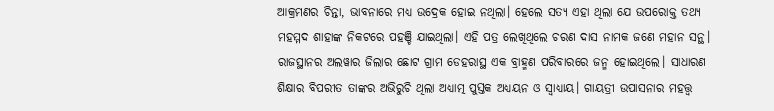ଆକ୍ରମଣର ଚିନ୍ତା, ଭାବନାରେ ମଧ୍ୟ ଉଦ୍ରେକ ହୋଇ ନଥିଲା। ହେଲେ ସତ୍ୟ ଏହା ଥିଲା ଯେ ଉପରୋକ୍ତ ତଥ୍ୟ ମହମ୍ମଦ ଶାହାଙ୍କ ନିକଟରେ ପହଞ୍ଚି ଯାଇଥିଲା। ଏହି ପତ୍ର ଲେଖିଥିଲେ ଚରଣ ଦାସ ନାମକ ଜଣେ ମହାନ ସନ୍ଥ। ରାଜସ୍ଥାନର ଅଲୱାର ଜିଲାର ଛୋଟ ଗ୍ରାମ ଡେହରାସ୍ଥ ଏକ ବ୍ରାହ୍ମଣ ପରିବାରରେ ଜନ୍ମ ହୋଇଥିଲେ। ସାଧାରଣ ଶିକ୍ଷାର ବିପରୀତ ତାଙ୍କର ଅଭିରୁଚି ଥିଲା ଅଧ୍ୟାତ୍ମ ପୁସ୍ତକ ଅଧ୍ୟୟନ ଓ ସ୍ବାଧ୍ୟାୟ। ଗାୟତ୍ରୀ ଉପାସନାର ମହତ୍ତ୍ବ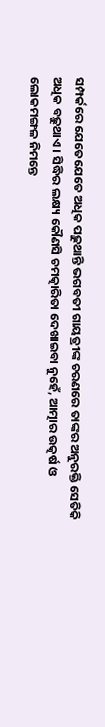ସମ୍ପର୍କରେ ଯେତେଯେତେ ଅଧିକ ପଢ଼ୁଥାନ୍ତି ଭଗବତୀ ଗାୟତ୍ରୀଙ୍କ ଚରଣରେ ତାଙ୍କର ଅନୁରକ୍ତି ସେତିକି ଅଧିକ ବଢ଼ୁଥାଏ। ସିଦ୍ଧିର ଲକ୍ଷ୍ୟ କୌଣସି ଚମତ୍କାରିତା ଦେଖାଇବା ନୁହେଁ, ଆତ୍ମାର ଉତ୍କର୍ଷ ଓ ଲୋକମଙ୍ଗଳ ନିମନ୍ତେ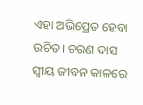ଏହା ଅଭିପ୍ରେତ ହେବା ଉଚିତ। ଚରଣ ଦାସ ସ୍ବୀୟ ଜୀବନ କାଳରେ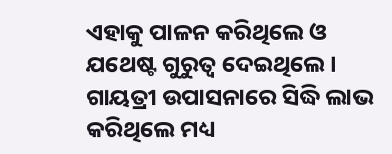ଏହାକୁ ପାଳନ କରିଥିଲେ ଓ ଯଥେଷ୍ଟ ଗୁରୁତ୍ବ ଦେଇଥିଲେ। ଗାୟତ୍ରୀ ଉପାସନାରେ ସିଦ୍ଧି ଲାଭ କରିଥିଲେ ମଧ୍ୟ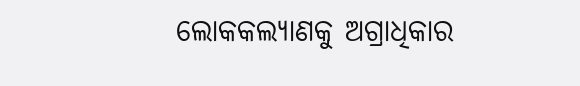ଲୋକକଲ୍ୟାଣକୁ ଅଗ୍ରାଧିକାର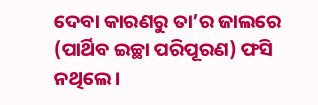ଦେବା କାରଣରୁ ତା’ର ଜାଲରେ (ପାର୍ଥିବ ଇଚ୍ଛା ପରିପୂରଣ) ଫସି ନଥିଲେ।